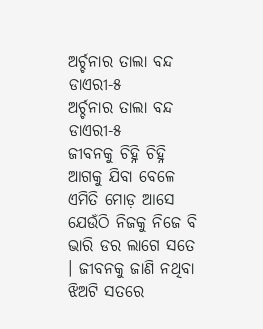ଅର୍ଚ୍ଚନାର ତାଲା ବନ୍ଦ ଡାଏରୀ-୫
ଅର୍ଚ୍ଚନାର ତାଲା ବନ୍ଦ ଡାଏରୀ-୫
ଜୀବନକୁ ଚିହ୍ନି ଚିହ୍ନି ଆଗକୁ ଯିବା ବେଳେ ଏମିତି ମୋଡ଼ ଆସେ ଯେଉଁଠି ନିଜକୁ ନିଜେ ବି ଭାରି ଡର ଲାଗେ ସତେ । ଜୀବନକୁ ଜାଣି ନଥିବା ଝିଅଟି ସତରେ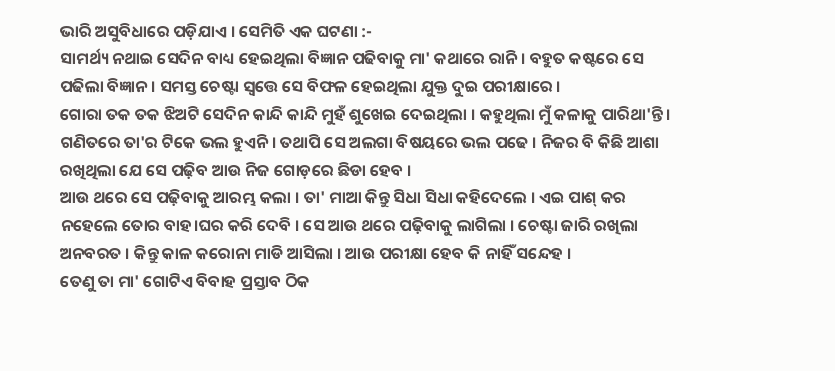ଭାରି ଅସୁବିଧାରେ ପଡ଼ିଯାଏ । ସେମିତି ଏକ ଘଟଣା :-
ସାମର୍ଥ୍ୟ ନଥାଇ ସେଦିନ ବାଧ୍ୟ ହେଇଥିଲା ବିଜ୍ଞାନ ପଢିବାକୁ ମା' କଥାରେ ରାନି । ବହୁତ କଷ୍ଟରେ ସେ ପଢିଲା ବିଜ୍ଞାନ । ସମସ୍ତ ଚେଷ୍ଟା ସ୍ୱତ୍ତେ ସେ ବିଫଳ ହେଇଥିଲା ଯୁକ୍ତ ଦୁଇ ପରୀକ୍ଷାରେ ।
ଗୋରା ତକ ତକ ଝିଅଟି ସେଦିନ କାନ୍ଦି କାନ୍ଦି ମୁହଁ ଶୁଖେଇ ଦେଇଥିଲା । କହୁଥିଲା ମୁଁ କଳାକୁ ପାରିଥା'ନ୍ତି ।
ଗଣିତରେ ତା'ର ଟିକେ ଭଲ ହୁଏନି । ତଥାପି ସେ ଅଲଗା ବିଷୟରେ ଭଲ ପଢେ । ନିଜର ବି କିଛି ଆଶା ରଖିଥିଲା ଯେ ସେ ପଢ଼ିବ ଆଉ ନିଜ ଗୋଡ଼ରେ ଛିଡା ହେବ ।
ଆଉ ଥରେ ସେ ପଢ଼ିବାକୁ ଆରମ୍ଭ କଲା । ତା' ମାଆ କିନ୍ତୁ ସିଧା ସିଧା କହିଦେଲେ । ଏଇ ପାଶ୍ କର ନହେଲେ ତୋର ବାହ।ଘର କରି ଦେବି । ସେ ଆଉ ଥରେ ପଢ଼ିବାକୁ ଲାଗିଲା । ଚେଷ୍ଟା ଜାରି ରଖିଲା ଅନବରତ । କିନ୍ତୁ କାଳ କରୋନା ମାଡି ଆସିଲା । ଆଉ ପରୀକ୍ଷା ହେବ କି ନାହିଁ ସନ୍ଦେହ ।
ତେଣୁ ତା ମା' ଗୋଟିଏ ବିବାହ ପ୍ରସ୍ତାବ ଠିକ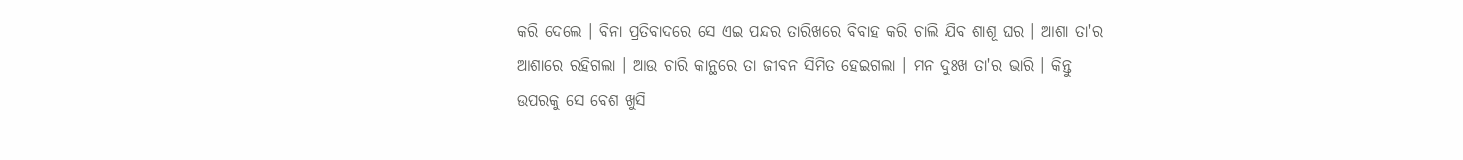କରି ଦେଲେ । ବିନା ପ୍ରତିବାଦରେ ସେ ଏଇ ପନ୍ଦର ତାରିଖରେ ବିବାହ କରି ଚାଲି ଯିବ ଶାଶୂ ଘର । ଆଶା ତା'ର ଆଶାରେ ରହିଗଲା । ଆଉ ଚାରି କାନ୍ଥରେ ତା ଜୀବନ ସିମିତ ହେଇଗଲା । ମନ ଦୁଃଖ ତା'ର ଭାରି । କିନ୍ତୁ ଉପରକୁ ସେ ବେଶ ଖୁସି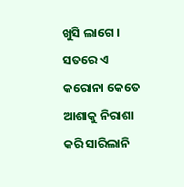ଖୁସି ଲାଗେ ।
ସତରେ ଏ କରୋନା କେତେ ଆଶାକୁ ନିରାଶା କରି ସାରିଲାନି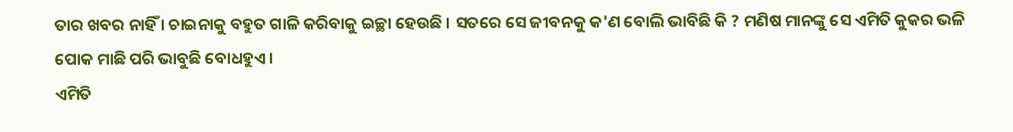ତାର ଖବର ନାହିଁ । ଚାଇନାକୁ ବହୁତ ଗାଳି କରିବାକୁ ଇଚ୍ଛା ହେଉଛି । ସତରେ ସେ ଜୀବନକୁ କ'ଣ ବୋଲି ଭାବିଛି କି ? ମଣିଷ ମାନଙ୍କୁ ସେ ଏମିତି କୁକର ଭଳି ପୋକ ମାଛି ପରି ଭାବୁଛି ବୋଧହୁଏ ।
ଏମିତି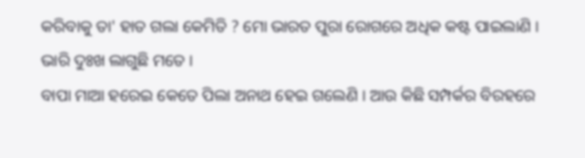କରିବାକୁ ତା' ହାତ ଗଲା କେମିତି ? ମୋ ଭାରତ ପୁରା ରୋଗରେ ଅଧିକ କଷ୍ଟ ପାଇଲାଣି ।
ଭାରି ଦୁଃଖ ଲାଗୁଛି ମତେ ।
ବାପା ମାଆ ହରେଇ କେତେ ପିଲା ଅନାଥ ହେଇ ଗଲେଣି । ଆଉ କିଛି ସମ୍ପର୍କର ବିରହରେ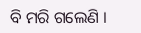ବି ମରି ଗଲେଣି ।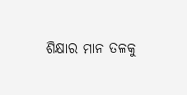ଶିକ୍ଷାର ମାନ ତଳକୁ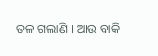ତଳ ଗଲାଣି । ଆଉ ବାକି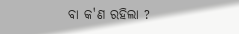ବା କ'ଣ ରହିଲା ?